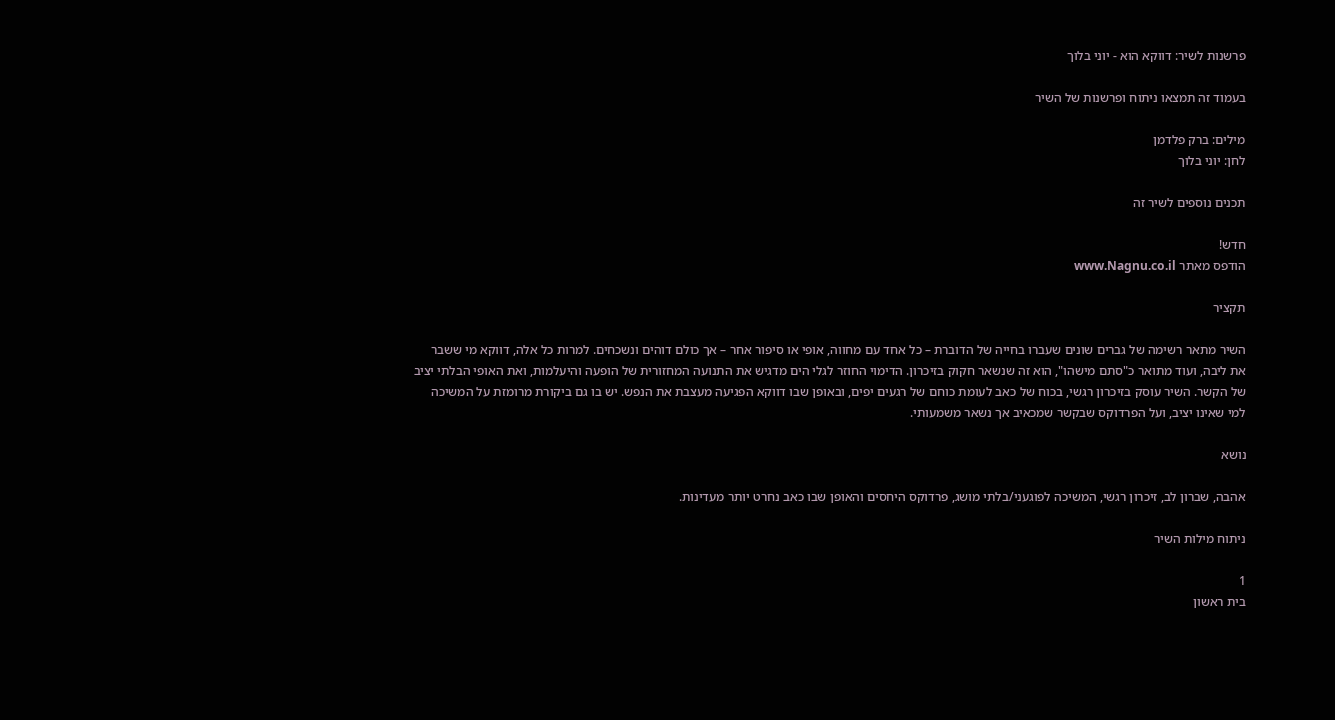פרשנות לשיר: דווקא הוא - יוני בלוך

בעמוד זה תמצאו ניתוח ופרשנות של השיר

מילים: ברק פלדמן
לחן: יוני בלוך

תכנים נוספים לשיר זה

חדש!
הודפס מאתר www.Nagnu.co.il

תקציר

השיר מתאר רשימה של גברים שונים שעברו בחייה של הדוברת – כל אחד עם מחווה, אופי או סיפור אחר – אך כולם דוהים ונשכחים. למרות כל אלה, דווקא מי ששבר את ליבה, ועוד מתואר כ"סתם מישהו", הוא זה שנשאר חקוק בזיכרון. הדימוי החוזר לגלי הים מדגיש את התנועה המחזורית של הופעה והיעלמות, ואת האופי הבלתי יציב של הקשר. השיר עוסק בזיכרון רגשי, בכוח של כאב לעומת כוחם של רגעים יפים, ובאופן שבו דווקא הפגיעה מעצבת את הנפש. יש בו גם ביקורת מרומזת על המשיכה למי שאינו יציב, ועל הפרדוקס שבקשר שמכאיב אך נשאר משמעותי.

נושא

אהבה, שברון לב, זיכרון רגשי, המשיכה לפוגעני/בלתי מושג, פרדוקס היחסים והאופן שבו כאב נחרט יותר מעדינות.

ניתוח מילות השיר

1
בית ראשון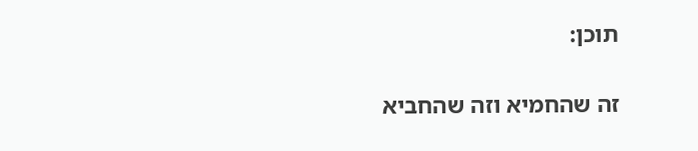תוכן:

זה שהחמיא וזה שהחביא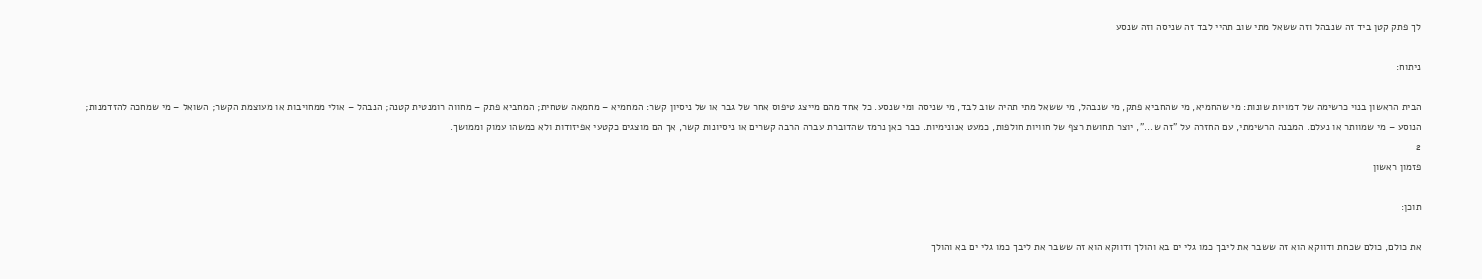לך פתק קטן ביד זה שנבהל וזה ששאל מתי שוב תהיי לבד זה שניסה וזה שנסע

ניתוח:

הבית הראשון בנוי כרשימה של דמויות שונות: מי שהחמיא, מי שהחביא פתק, מי שנבהל, מי ששאל מתי תהיה שוב לבד, מי שניסה ומי שנסע. כל אחד מהם מייצג טיפוס אחר של גבר או של ניסיון קשר: המחמיא – מחמאה שטחית; המחביא פתק – מחווה רומנטית קטנה; הנבהל – אולי ממחויבות או מעוצמת הקשר; השואל – מי שמחכה להזדמנות; הנוסע – מי שמוותר או נעלם. המבנה הרשימתי, עם החזרה על "זה ש...", יוצר תחושת רצף של חוויות חולפות, כמעט אנונימיות. כבר כאן נרמז שהדוברת עברה הרבה קשרים או ניסיונות קשר, אך הם מוצגים כקטעי אפיזודות ולא כמשהו עמוק וממושך.
2
פזמון ראשון

תוכן:

את כולם, כולם שכחת ודווקא הוא זה ששבר את ליבך כמו גלי ים בא והולך ודווקא הוא זה ששבר את ליבך כמו גלי ים בא והולך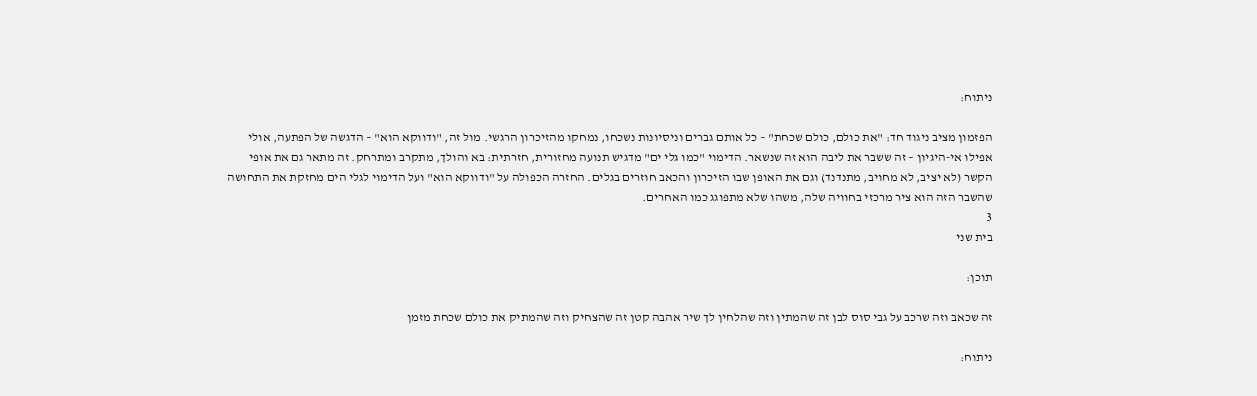ניתוח:

הפזמון מציב ניגוד חד: "את כולם, כולם שכחת" – כל אותם גברים וניסיונות נשכחו, נמחקו מהזיכרון הרגשי. מול זה, "ודווקא הוא" – הדגשה של הפתעה, אולי אפילו אי-היגיון – זה ששבר את ליבה הוא זה שנשאר. הדימוי "כמו גלי ים" מדגיש תנועה מחזורית, חזרתית: בא והולך, מתקרב ומתרחק. זה מתאר גם את אופי הקשר (לא יציב, לא מחויב, מתנדנד) וגם את האופן שבו הזיכרון והכאב חוזרים בגלים. החזרה הכפולה על "ודווקא הוא" ועל הדימוי לגלי הים מחזקת את התחושה שהשבר הזה הוא ציר מרכזי בחוויה שלה, משהו שלא מתפוגג כמו האחרים.
3
בית שני

תוכן:

זה שכאב וזה שרכב על גבי סוס לבן זה שהמתין וזה שהלחין לך שיר אהבה קטן זה שהצחיק וזה שהמתיק את כולם שכחת מזמן

ניתוח: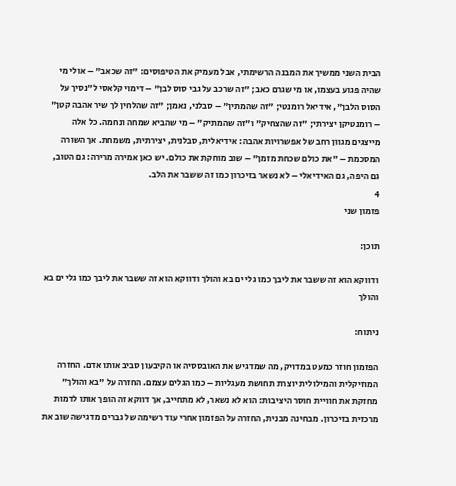הבית השני ממשיך את המבנה הרשימתי, אבל מעמיק את הטיפוסים: "זה שכאב" – אולי מי שהיה פגוע בעצמו, או מי שגרם כאב; "זה שרכב על גבי סוס לבן" – דימוי קלאסי ל"נסיך על הסוס הלבן", אידיאל רומנטי; "זה שהמתין" – סבלני, נאמן; "זה שהלחין לך שיר אהבה קטן" – רומנטיקן יצירתי; "זה שהצחיק" ו"זה שהמתיק" – מי שהביא שמחה ונחמה. כל אלה מייצגים מגוון רחב של אפשרויות אהבה: אידיאלית, סבלנית, יצירתית, משמחת. אך השורה המסכמת – "את כולם שכחת מזמן" – שוב מוחקת את כולם. יש כאן אמירה מרירה: גם הטוב, גם היפה, גם האידיאלי – לא נשאר בזיכרון כמו זה ששבר את הלב.
4
פזמון שני

תוכן:

ודווקא הוא זה ששבר את ליבך כמו גלי ים בא והולך ודווקא הוא זה ששבר את ליבך כמו גלי ים בא והולך

ניתוח:

הפזמון חוזר כמעט במדויק, מה שמדגיש את האובססיה או הקיבעון סביב אותו אדם. החזרה המוזיקלית והמילולית יוצרת תחושת מעגליות – כמו הגלים עצמם. החזרה על "בא והולך" מחזקת את חוויית חוסר היציבות: הוא לא נשאר, לא מתחייב, אך דווקא זה הופך אותו לדמות מרכזית בזיכרון. מבחינה מבנית, החזרה על הפזמון אחרי עוד רשימה של גברים מדגישה שוב את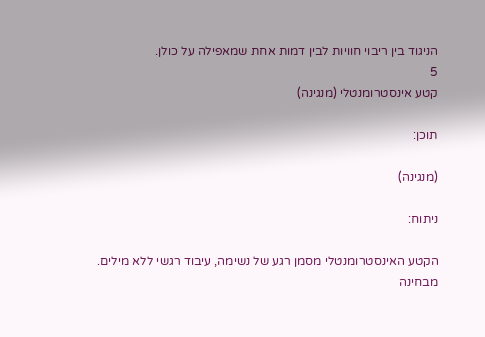הניגוד בין ריבוי חוויות לבין דמות אחת שמאפילה על כולן.
5
קטע אינסטרומנטלי (מנגינה)

תוכן:

(מנגינה)

ניתוח:

הקטע האינסטרומנטלי מסמן רגע של נשימה, עיבוד רגשי ללא מילים. מבחינה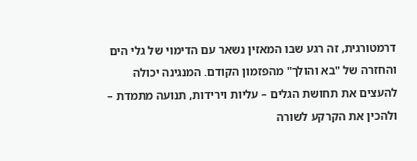דרמטורגית, זה רגע שבו המאזין נשאר עם הדימוי של גלי הים והחזרה של "בא והולך" מהפזמון הקודם. המנגינה יכולה להעצים את תחושת הגלים – עליות וירידות, תנועה מתמדת – ולהכין את הקרקע לשורה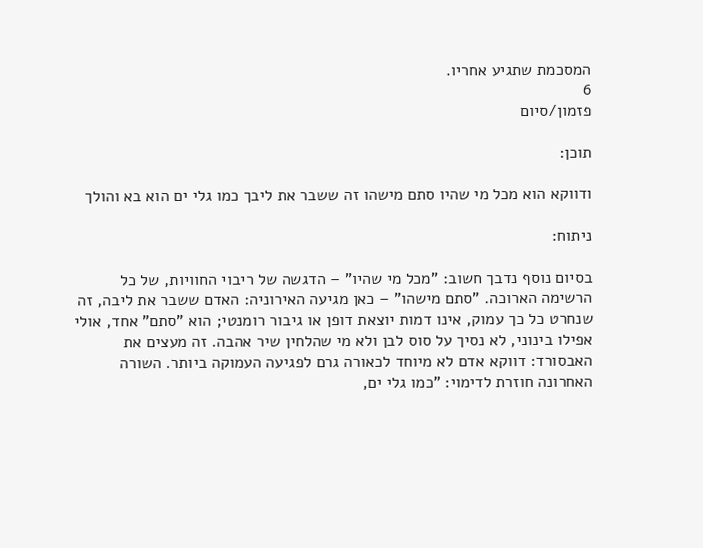המסכמת שתגיע אחריו.
6
פזמון/סיום

תוכן:

ודווקא הוא מכל מי שהיו סתם מישהו זה ששבר את ליבך כמו גלי ים הוא בא והולך

ניתוח:

בסיום נוסף נדבך חשוב: "מכל מי שהיו" – הדגשה של ריבוי החוויות, של כל הרשימה הארוכה. "סתם מישהו" – כאן מגיעה האירוניה: האדם ששבר את ליבה, זה שנחרט כל כך עמוק, אינו דמות יוצאת דופן או גיבור רומנטי; הוא "סתם" אחד, אולי אפילו בינוני, לא נסיך על סוס לבן ולא מי שהלחין שיר אהבה. זה מעצים את האבסורד: דווקא אדם לא מיוחד לכאורה גרם לפגיעה העמוקה ביותר. השורה האחרונה חוזרת לדימוי: "כמו גלי ים,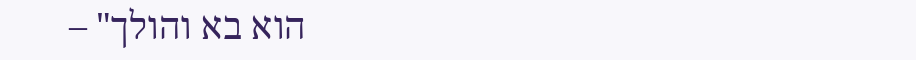הוא בא והולך" –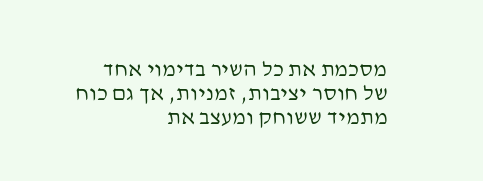מסכמת את כל השיר בדימוי אחד של חוסר יציבות, זמניות, אך גם כוח מתמיד ששוחק ומעצב את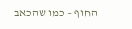החוף – כמו שהכאב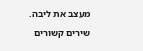מעצב את ליבה.
שירים קשורים